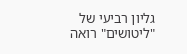גליון רביעי של "ליטושים" רואה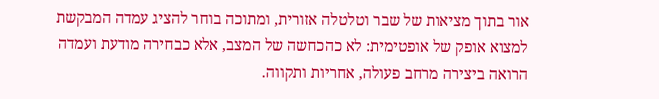אור בתוך מציאות של שבר וטלטלה אזורית, ומתוכה בוחר להציג עמדה המבקשת למצוא אופק של אופטימית: לא כהכחשה של המצב, אלא כבחירה מודעת ועמדה הרואה ביצירה מרחב פעולה, אחריות ותקווה.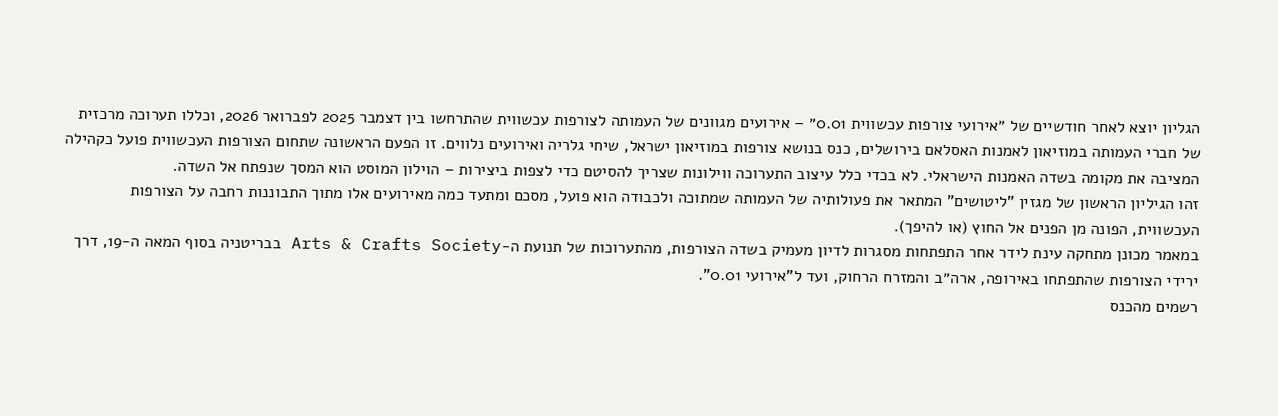הגליון יוצא לאחר חודשיים של ״אירועי צורפות עכשווית 0.01״ – אירועים מגוונים של העמותה לצורפות עכשווית שהתרחשו בין דצמבר 2025 לפברואר 2026, וכללו תערוכה מרכזית של חברי העמותה במוזיאון לאמנות האסלאם בירושלים, כנס בנושא צורפות במוזיאון ישראל, שיחי גלריה ואירועים נלווים. זו הפעם הראשונה שתחום הצורפות העכשווית פועל כקהילה המציבה את מקומה בשדה האמנות הישראלי. לא בכדי כלל עיצוב התערוכה ווילונות שצריך להסיטם כדי לצפות ביצירות – הוילון המוסט הוא המסך שנפתח אל השדה.
זהו הגיליון הראשון של מגזין "ליטושים" המתאר את פעולותיה של העמותה שמתוכה ולכבודה הוא פועל, מסכם ומתעד כמה מאירועים אלו מתוך התבוננות רחבה על הצורפות העכשווית, הפונה מן הפנים אל החוץ (או להיפך).
במאמר מכונן מתחקה עינת לידר אחר התפתחות מסגרות לדיון מעמיק בשדה הצורפות, מהתערוכות של תנועת ה-Arts & Crafts Society בבריטניה בסוף המאה ה-19, דרך ירידי הצורפות שהתפתחו באירופה, ארה״ב והמזרח הרחוק, ועד ל"אירועי 0.01".
רשמים מהכנס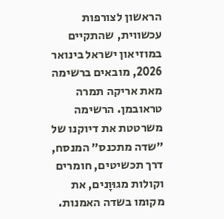הראשון לצורפות עכשווית, שהתקיים במוזיאון ישראל בינואר 2026, מובאים ברשימה מאת אריקה תמרה טראובמן. הרשימה משרטטת את דיוקנו של ״שדה מתכנס״ המנסח, דרך תכשיטים, חומרים וקולות מגוּוָנים, את מקומו בשדה האמנות.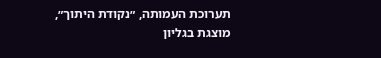תערוכת העמותה, ״נקודת היתוך״, מוצגת בגליון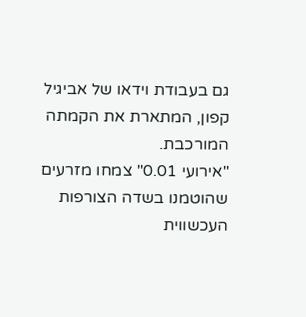גם בעבודת וידאו של אביגיל קפון, המתארת את הקמתה המורכבת.
"אירועי 0.01" צמחו מזרעים שהוטמנו בשדה הצורפות העכשווית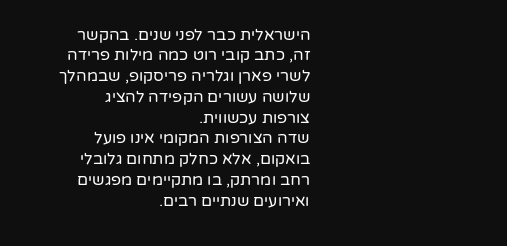הישראלית כבר לפני שנים. בהקשר זה, כתב קובי רוט כמה מילות פרידה לשרי פארן וגלריה פריסקופ, שבמהלך שלושה עשורים הקפידה להציג צורפות עכשווית.
שדה הצורפות המקומי אינו פועל בואקום, אלא כחלק מתחום גלובלי רחב ומרתק, בו מתקיימים מפגשים ואירועים שנתיים רבים.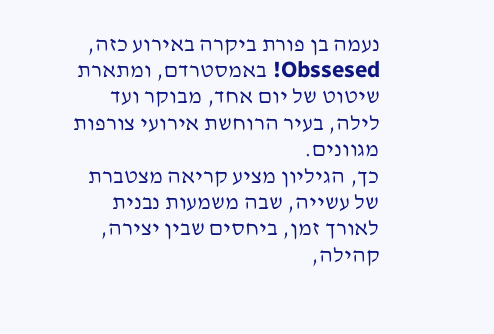נעמה בן פורת ביקרה באירוע כזה, Obssesed! באמסטרדם, ומתארת שיטוט של יום אחד, מבוקר ועד לילה, בעיר הרוחשת אירועי צורפות מגוונים.
כך, הגיליון מציע קריאה מצטברת של עשייה, שבה משמעות נבנית לאורך זמן, ביחסים שבין יצירה, קהילה,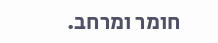חומר ומרחב.